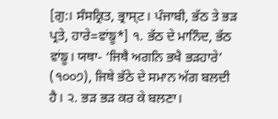[ਗੁ:। ਸੰਸਕ੍ਰਿਤ, ਭ੍ਰਾਸ੍ਟ। ਪੰਜਾਬੀ, ਭੱਠ ਤੇ ਭੜ ਪ੍ਰਤੇ, ਹਾਰੇ=ਵਾਂਙੂ*] ੧. ਭੱਠ ਦੇ ਮਾਨਿੰਦ, ਭੱਠ ਵਾਂਙੂ। ਯਥਾ- ‘ਜਿਥੈ ਅਗਨਿ ਭਖੈ ਭੜਹਾਰੇ’ (੧੦੦੭), ਜਿਥੇ ਭੱਠੇ ਦੇ ਸਮਾਨ ਅੱਗ ਬਲਦੀ ਹੈ। ੨. ਭੜ ਭੜ ਕਰ ਕੇ ਬਲਣਾ।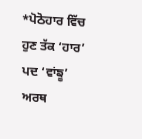*ਪੋਠੋਹਾਰ ਵਿੱਚ ਹੁਣ ਤੱਕ ‘ਹਾਰ’ ਪਦ ‘ਵਾਂਙੂ’ ਅਰਥ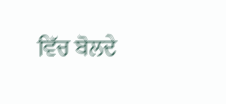ਵਿੱਚ ਬੋਲਦੇ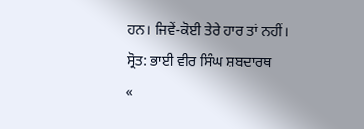ਹਨ। ਜਿਵੇਂ-ਕੋਈ ਤੇਰੇ ਹਾਰ ਤਾਂ ਨਹੀਂ।
ਸ੍ਰੋਤ: ਭਾਈ ਵੀਰ ਸਿੰਘ ਸ਼ਬਦਾਰਥ
«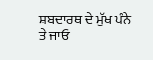ਸ਼ਬਦਾਰਥ ਦੇ ਮੁੱਖ ਪੰਨੇ ਤੇ ਜਾਓ